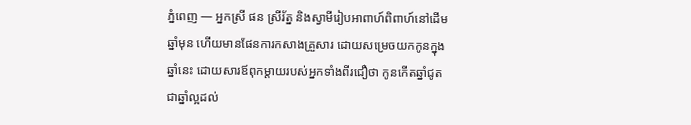ភ្នំពេញ — អ្នកស្រី ផន ស្រីរ័ត្ន និងស្វាមីរៀបអាពាហ៍ពិពាហ៍នៅដើមឆ្នាំមុន ហើយមានផែនការកសាងគ្រួសារ ដោយសម្រេចយកកូនក្នុងឆ្នាំនេះ ដោយសារឪពុកម្តាយរបស់អ្នកទាំងពីរជឿថា កូនកើតឆ្នាំជូត ជាឆ្នាំល្អដល់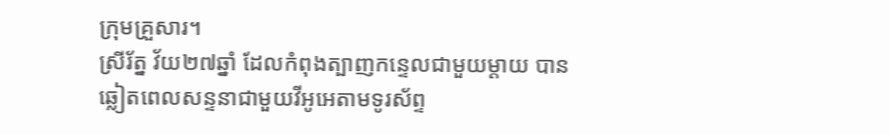ក្រុមគ្រួសារ។
ស្រីរ័ត្ន វ័យ២៧ឆ្នាំ ដែលកំពុងត្បាញកន្ទេលជាមួយម្តាយ បានឆ្លៀតពេលសន្ទនាជាមួយវីអូអេតាមទូរស័ព្ទ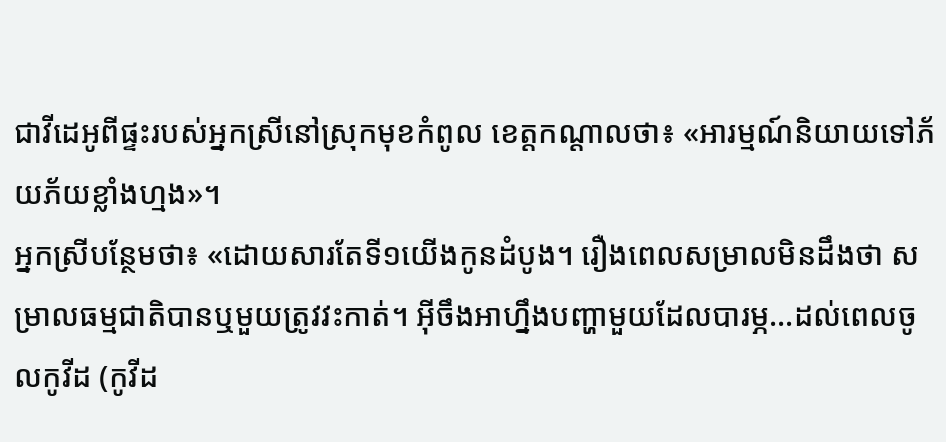ជាវីដេអូពីផ្ទះរបស់អ្នកស្រីនៅស្រុកមុខកំពូល ខេត្តកណ្តាលថា៖ «អារម្មណ៍និយាយទៅភ័យភ័យខ្លាំងហ្មង»។
អ្នកស្រីបន្ថែមថា៖ «ដោយសារតែទី១យើងកូនដំបូង។ រឿងពេលសម្រាលមិនដឹងថា សម្រាលធម្មជាតិបានឬមួយត្រូវវះកាត់។ អ៊ីចឹងអាហ្នឹងបញ្ហាមួយដែលបារម្ភ…ដល់ពេលចូលកូវីដ (កូវីដ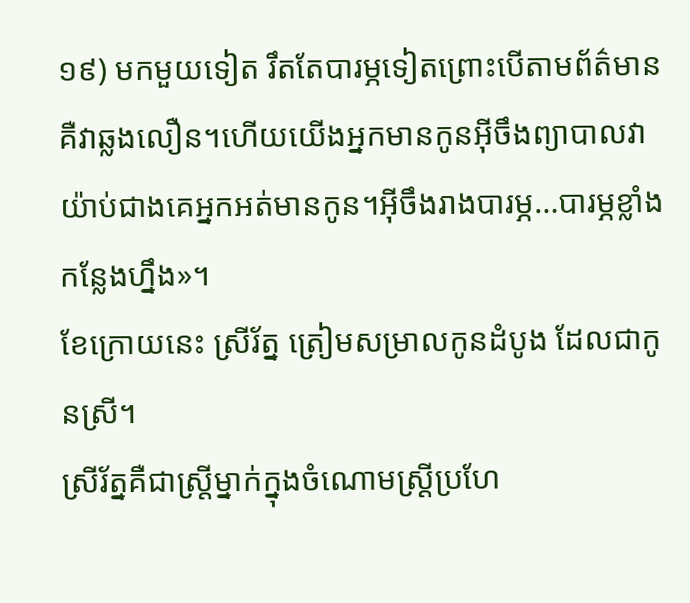១៩) មកមួយទៀត រឹតតែបារម្ភទៀតព្រោះបើតាមព័ត៌មានគឺវាឆ្លងលឿន។ហើយយើងអ្នកមានកូនអ៊ីចឹងព្យាបាលវាយ៉ាប់ជាងគេអ្នកអត់មានកូន។អ៊ីចឹងរាងបារម្ភ…បារម្ភខ្លាំងកន្លែងហ្នឹង»។
ខែក្រោយនេះ ស្រីរ័ត្ន ត្រៀមសម្រាលកូនដំបូង ដែលជាកូនស្រី។
ស្រីរ័ត្នគឺជាស្ត្រីម្នាក់ក្នុងចំណោមស្ត្រីប្រហែ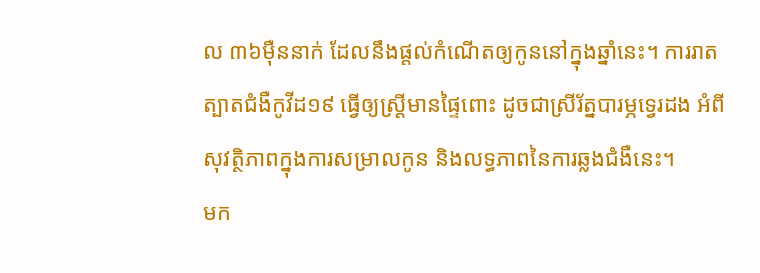ល ៣៦ម៉ឺននាក់ ដែលនឹងផ្តល់កំណើតឲ្យកូននៅក្នុងឆ្នាំនេះ។ ការរាតត្បាតជំងឺកូវីដ១៩ ធ្វើឲ្យស្ត្រីមានផ្ទៃពោះ ដូចជាស្រីរ័ត្នបារម្ភទ្វេរដង អំពីសុវត្ថិភាពក្នុងការសម្រាលកូន និងលទ្ធភាពនៃការឆ្លងជំងឺនេះ។
មក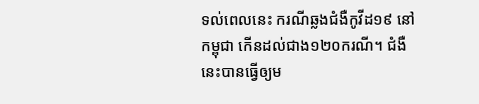ទល់ពេលនេះ ករណីឆ្លងជំងឺកូវីដ១៩ នៅកម្ពុជា កើនដល់ជាង១២០ករណី។ ជំងឺនេះបានធ្វើឲ្យម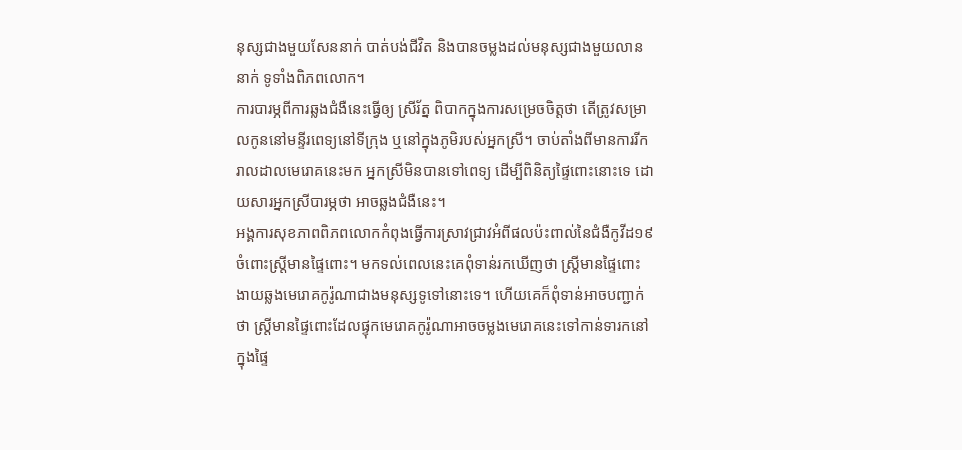នុស្សជាងមួយសែននាក់ បាត់បង់ជីវិត និងបានចម្លងដល់មនុស្សជាងមួយលាននាក់ ទូទាំងពិភពលោក។
ការបារម្ភពីការឆ្លងជំងឺនេះធ្វើឲ្យ ស្រីរ័ត្ន ពិបាកក្នុងការសម្រេចចិត្តថា តើត្រូវសម្រាលកូននៅមន្ទីរពេទ្យនៅទីក្រុង ឬនៅក្នុងភូមិរបស់អ្នកស្រី។ ចាប់តាំងពីមានការរីករាលដាលមេរោគនេះមក អ្នកស្រីមិនបានទៅពេទ្យ ដើម្បីពិនិត្យផ្ទៃពោះនោះទេ ដោយសារអ្នកស្រីបារម្ភថា អាចឆ្លងជំងឺនេះ។
អង្គការសុខភាពពិភពលោកកំពុងធ្វើការស្រាវជ្រាវអំពីផលប៉ះពាល់នៃជំងឺកូវីដ១៩ ចំពោះស្រ្តីមានផ្ទៃពោះ។ មកទល់ពេលនេះគេពុំទាន់រកឃើញថា ស្ត្រីមានផ្ទៃពោះងាយឆ្លងមេរោគកូរ៉ូណាជាងមនុស្សទូទៅនោះទេ។ ហើយគេក៏ពុំទាន់អាចបញ្ជាក់ថា ស្ត្រីមានផ្ទៃពោះដែលផ្ទុកមេរោគកូរ៉ូណាអាចចម្លងមេរោគនេះទៅកាន់ទារកនៅក្នុងផ្ទៃ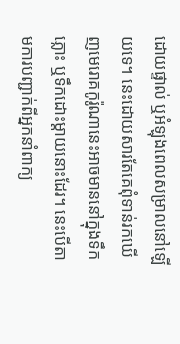ដោយផ្ទាល់ ឬអំឡុងពេលសម្រាលនៅឡើយទេ។ នេះដោយសារតែគេពុំទាន់រកឃើញមេរោគកូរ៉ូណានេះអាចមាននៅក្នុងទឹកភ្លោះ ឬទឹកដោះម្តាយនោះដែរ។ នេះបើតាមការបញ្ជាក់ពីអ្នកនាំពាក្យ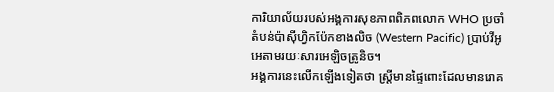ការិយាល័យរបស់អង្គការសុខភាពពិភពលោក WHO ប្រចាំតំបន់ប៉ាសុីហ្វិកប៉ែកខាងលិច (Western Pacific) ប្រាប់វីអូអេតាមរយៈសារអេឡិចត្រូនិច។
អង្គការនេះលើកឡើងទៀតថា ស្ត្រីមានផ្ទៃពោះដែលមានរោគ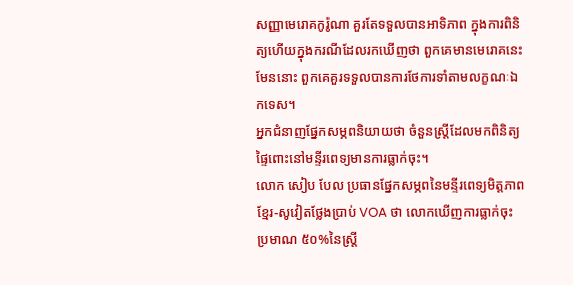សញ្ញាមេរោគកូរ៉ូណា គួរតែទទួលបានអាទិភាព ក្នុងការពិនិត្យហើយក្នុងករណីដែលរកឃើញថា ពួកគេមានមេរោគនេះមែននោះ ពួកគេគួរទទួលបានការថែការទាំតាមលក្ខណៈឯកទេស។
អ្នកជំនាញផ្នែកសម្ភពនិយាយថា ចំនួនស្ត្រីដែលមកពិនិត្យផ្ទៃពោះនៅមន្ទីរពេទ្យមានការធ្លាក់ចុះ។
លោក សៀប បែល ប្រធានផ្នែកសម្ភពនៃមន្ទីរពេទ្យមិត្តភាពខ្មែរ-សូវៀតថ្លែងប្រាប់ VOA ថា លោកឃើញការធ្លាក់ចុះប្រមាណ ៥០%នៃស្ត្រី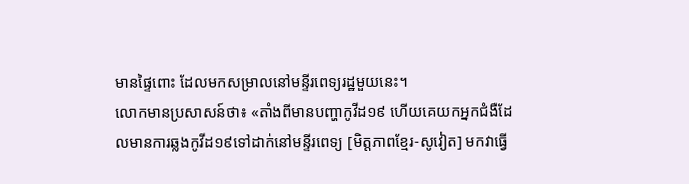មានផ្ទៃពោះ ដែលមកសម្រាលនៅមន្ទីរពេទ្យរដ្ឋមួយនេះ។
លោកមានប្រសាសន៍ថា៖ «តាំងពីមានបញ្ហាកូវីដ១៩ ហើយគេយកអ្នកជំងឺដែលមានការឆ្លងកូវីដ១៩ទៅដាក់នៅមន្ទីរពេទ្យ [មិត្តភាពខ្មែរ-សូវៀត] មកវាធ្វើ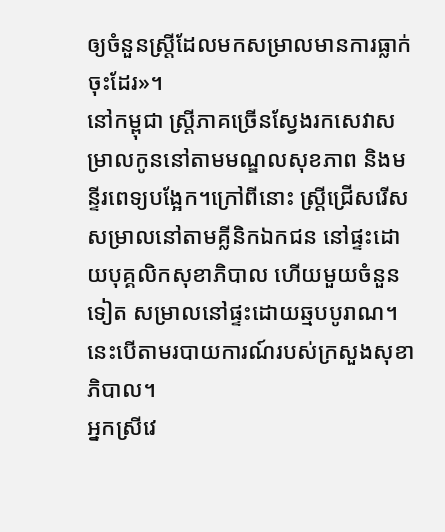ឲ្យចំនួនស្ត្រីដែលមកសម្រាលមានការធ្លាក់ចុះដែរ»។
នៅកម្ពុជា ស្ត្រីភាគច្រើនស្វែងរកសេវាសម្រាលកូននៅតាមមណ្ឌលសុខភាព និងមនី្ទរពេទ្យបងែ្អក។ក្រៅពីនោះ ស្ត្រីជ្រើសរើសសម្រាលនៅតាមគ្លីនិកឯកជន នៅផ្ទះដោយបុគ្គលិកសុខាភិបាល ហើយមួយចំនួនទៀត សម្រាលនៅផ្ទះដោយឆ្មបបូរាណ។ នេះបើតាមរបាយការណ៍របស់ក្រសួងសុខាភិបាល។
អ្នកស្រីវេ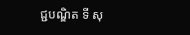ជ្ជបណ្ឌិត ទី សុ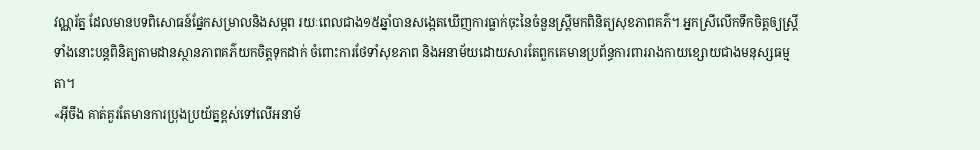វណ្ណរ័ត្ន ដែលមានបទពិសោធន៍ផ្នែកសម្រាលនិងសម្ភព រយៈពេលជាង១៥ឆ្នាំបានសង្កេតឃើញការធ្លាក់ចុះនៃចំនួនស្ត្រីមកពិនិត្យសុខភាពគភ៌។ អ្នកស្រីលើកទឹកចិត្តឲ្យស្ត្រីទាំងនោះបន្តពិនិត្យតាមដានស្ថានភាពគភ៌យកចិត្តទុកដាក់ ចំពោះការថែទាំសុខភាព និងអនាម័យដោយសារតែពួកគេមានប្រព័ន្ធការពាររាងកាយខ្សោយជាងមនុស្សធម្មតា។
«អ៊ីចឹង គាត់គួរតែមានការប្រុងប្រយ័ត្នខ្ពស់ទៅលើអនាម័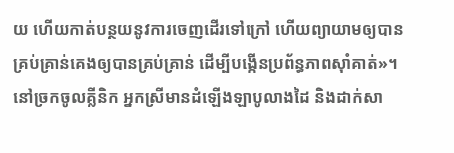យ ហើយកាត់បន្ថយនូវការចេញដើរទៅក្រៅ ហើយព្យាយាមឲ្យបានគ្រប់គ្រាន់គេងឲ្យបានគ្រប់គ្រាន់ ដើម្បីបង្កើនប្រព័ន្ធភាពស៊ាំគាត់»។
នៅច្រកចូលគ្លីនិក អ្នកស្រីមានដំឡើងឡាបូលាងដៃ និងដាក់សា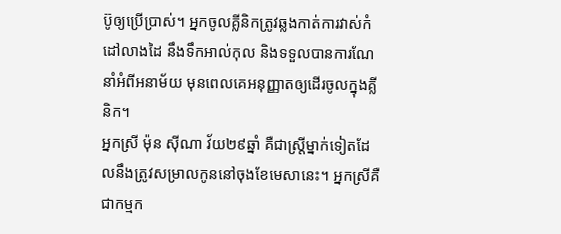ប៊ូឲ្យប្រើប្រាស់។ អ្នកចូលគ្លីនិកត្រូវឆ្លងកាត់ការវាស់កំដៅលាងដៃ នឹងទឹកអាល់កុល និងទទួលបានការណែនាំអំពីអនាម័យ មុនពេលគេអនុញ្ញាតឲ្យដើរចូលក្នុងគ្លីនិក។
អ្នកស្រី ម៉ុន ស៊ីណា វ័យ២៩ឆ្នាំ គឺជាស្ត្រីម្នាក់ទៀតដែលនឹងត្រូវសម្រាលកូននៅចុងខែមេសានេះ។ អ្នកស្រីគឺជាកម្មក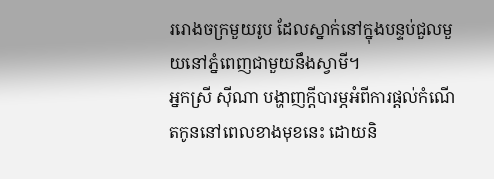ររោងចក្រមួយរូប ដែលស្នាក់នៅក្នុងបន្ទប់ជួលមួយនៅភ្នំពេញជាមួយនឹងស្វាមី។
អ្នកស្រី ស៊ីណា បង្ហាញក្តីបារម្ភអំពីការផ្តល់កំណើតកូននៅពេលខាងមុខនេះ ដោយនិ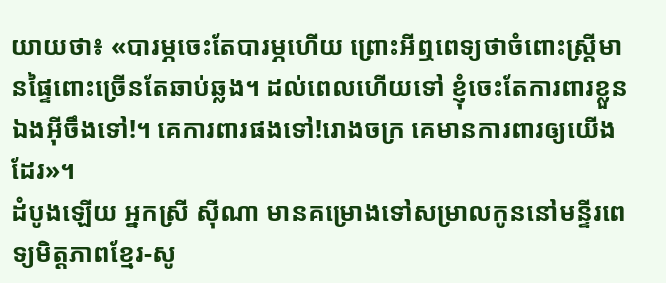យាយថា៖ «បារម្ភចេះតែបារម្ភហើយ ព្រោះអីឮពេទ្យថាចំពោះស្ត្រីមានផ្ទៃពោះច្រើនតែឆាប់ឆ្លង។ ដល់ពេលហើយទៅ ខ្ញុំចេះតែការពារខ្លួនឯងអ៊ីចឹងទៅ!។ គេការពារផងទៅ!រោងចក្រ គេមានការពារឲ្យយើងដែរ»។
ដំបូងឡើយ អ្នកស្រី ស៊ីណា មានគម្រោងទៅសម្រាលកូននៅមន្ទីរពេទ្យមិត្តភាពខ្មែរ-សូ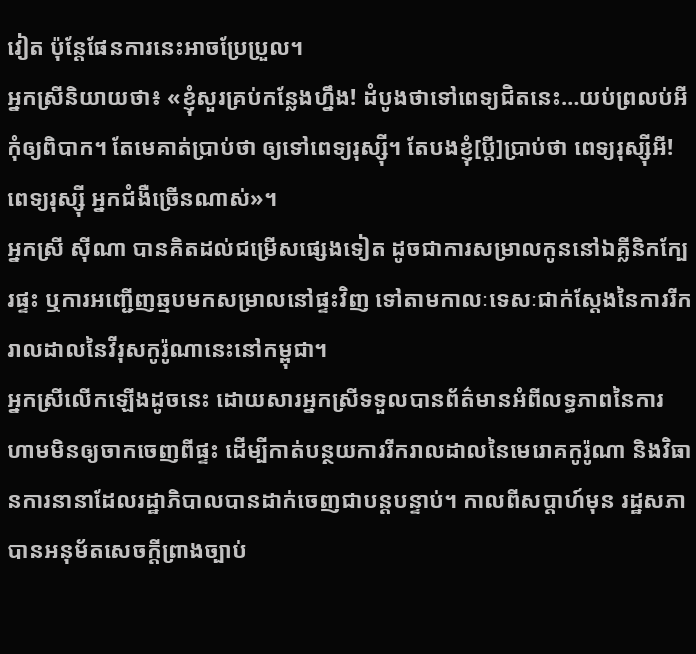វៀត ប៉ុន្តែផែនការនេះអាចប្រែប្រួល។
អ្នកស្រីនិយាយថា៖ «ខ្ញុំសួរគ្រប់កន្លែងហ្នឹង! ដំបូងថាទៅពេទ្យជិតនេះ…យប់ព្រលប់អី កុំឲ្យពិបាក។ តែមេគាត់ប្រាប់ថា ឲ្យទៅពេទ្យរុស្ស៊ី។ តែបងខ្ញុំ[ប្តី]ប្រាប់ថា ពេទ្យរុស្ស៊ីអី! ពេទ្យរុស្ស៊ី អ្នកជំងឺច្រើនណាស់»។
អ្នកស្រី ស៊ីណា បានគិតដល់ជម្រើសផ្សេងទៀត ដូចជាការសម្រាលកូននៅឯគ្លីនិកក្បែរផ្ទះ ឬការអញ្ជើញឆ្មបមកសម្រាលនៅផ្ទះវិញ ទៅតាមកាលៈទេសៈជាក់ស្តែងនៃការរីករាលដាលនៃវីរុសកូរ៉ូណានេះនៅកម្ពុជា។
អ្នកស្រីលើកឡើងដូចនេះ ដោយសារអ្នកស្រីទទួលបានព័ត៌មានអំពីលទ្ធភាពនៃការហាមមិនឲ្យចាកចេញពីផ្ទះ ដើម្បីកាត់បន្ថយការរីករាលដាលនៃមេរោគកូរ៉ូណា និងវិធានការនានាដែលរដ្ឋាភិបាលបានដាក់ចេញជាបន្តបន្ទាប់។ កាលពីសប្តាហ៍មុន រដ្ឋសភាបានអនុម័តសេចក្តីព្រាងច្បាប់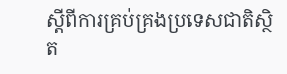ស្តីពីការគ្រប់គ្រងប្រទេសជាតិស្ថិត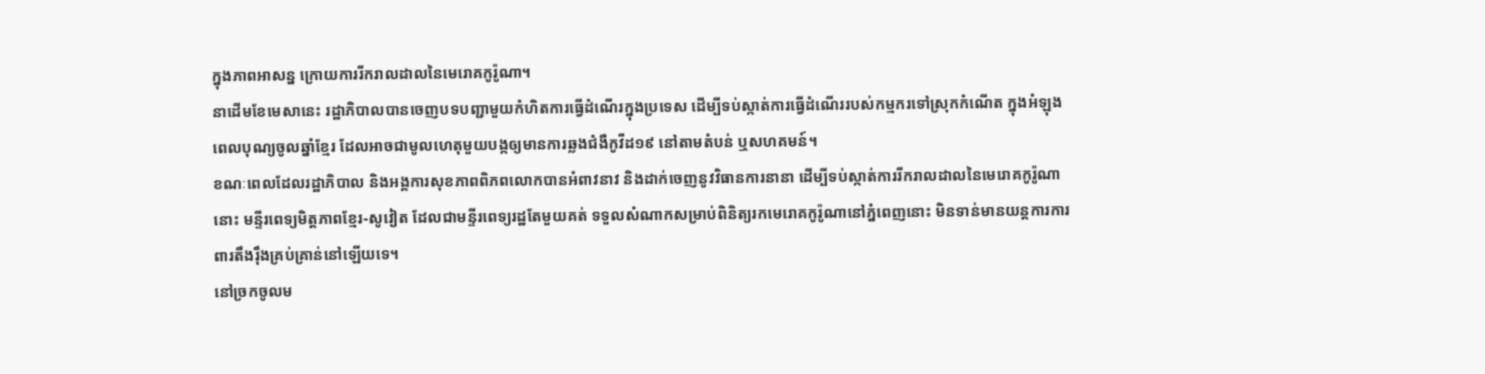ក្នុងភាពអាសន្ន ក្រោយការរីករាលដាលនៃមេរោគកូរ៉ូណា។
នាដើមខែមេសានេះ រដ្ឋាភិបាលបានចេញបទបញ្ជាមួយកំហិតការធ្វើដំណើរក្នុងប្រទេស ដើម្បីទប់ស្កាត់ការធ្វើដំណើររបស់កម្មករទៅស្រុកកំណើត ក្នុងអំឡុងពេលបុណ្យចូលឆ្នាំខ្មែរ ដែលអាចជាមូលហេតុមួយបង្កឲ្យមានការឆ្លងជំងឺកូវីដ១៩ នៅតាមតំបន់ ឬសហគមន៍។
ខណៈពេលដែលរដ្ឋាភិបាល និងអង្គការសុខភាពពិភពលោកបានអំពាវនាវ និងដាក់ចេញនូវវិធានការនានា ដើម្បីទប់ស្កាត់ការរីករាលដាលនៃមេរោគកូរ៉ូណានោះ មន្ទីរពេទ្យមិត្តភាពខ្មែរ-សូវៀត ដែលជាមន្ទីរពេទ្យរដ្ឋតែមួយគត់ ទទួលសំណាកសម្រាប់ពិនិត្យរកមេរោគកូរ៉ូណានៅភ្នំពេញនោះ មិនទាន់មានយន្តការការពារតឹងរ៉ឹងគ្រប់គ្រាន់នៅឡើយទេ។
នៅច្រកចូលម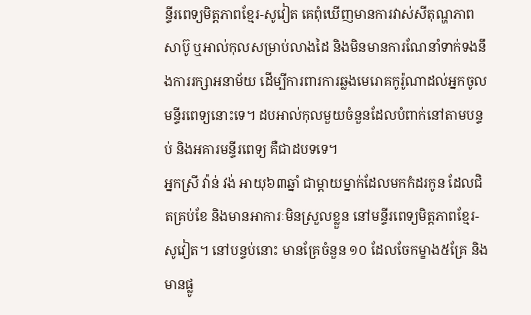ន្ទីរពេទ្យមិត្តភាពខ្មែរ-សូវៀត គេពុំឃើញមានការវាស់សីតុណ្ហភាព សាប៊ូ ឬអាល់កុលសម្រាប់លាងដៃ និងមិនមានការណែនាំទាក់ទងនឹងការរក្សាអនាម័យ ដើម្បីការពារការឆ្លងមេរោគកូរ៉ូណាដល់អ្នកចូលមន្ទីរពេទ្យនោះទេ។ ដបអាល់កុលមួយចំនួនដែលបំពាក់នៅតាមបន្ទប់ និងអគារមន្ទីរពេទ្យ គឺជាដបទទេ។
អ្នកស្រី វ៉ាន់ វង់ អាយុ៦៣ឆ្នាំ ជាម្តាយម្នាក់ដែលមកកំដរកូន ដែលជិតគ្រប់ខែ និងមានអាការៈមិនស្រួលខ្លួន នៅមន្ទីរពេទ្យមិត្តភាពខ្មែរ-សូវៀត។ នៅបន្ទប់នោះ មានគ្រែចំនួន ១០ ដែលចែកម្ខាង៥គ្រែ និងមានផ្លូ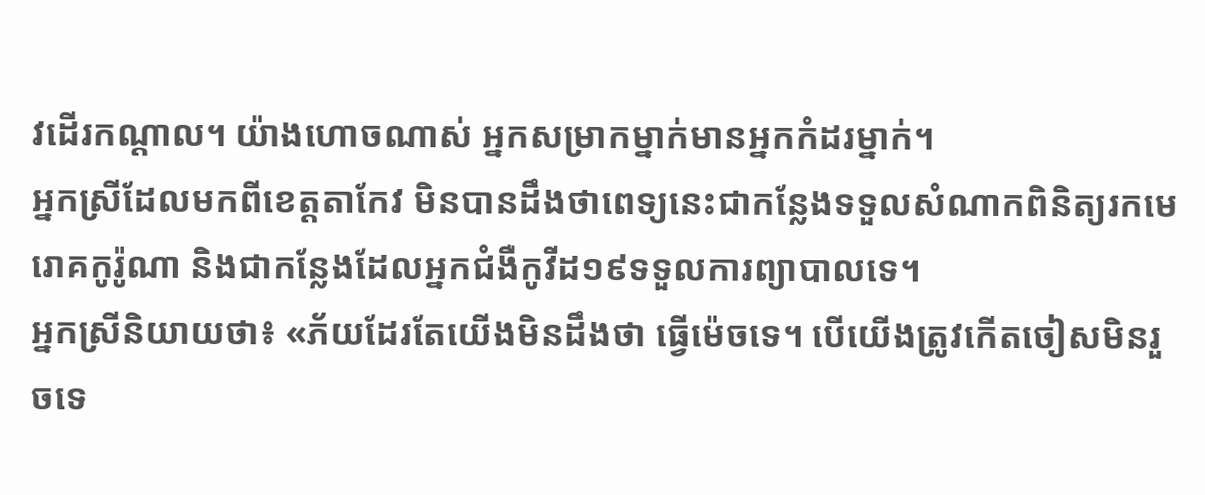វដើរកណ្តាល។ យ៉ាងហោចណាស់ អ្នកសម្រាកម្នាក់មានអ្នកកំដរម្នាក់។
អ្នកស្រីដែលមកពីខេត្តតាកែវ មិនបានដឹងថាពេទ្យនេះជាកន្លែងទទួលសំណាកពិនិត្យរកមេរោគកូរ៉ូណា និងជាកន្លែងដែលអ្នកជំងឺកូវីដ១៩ទទួលការព្យាបាលទេ។
អ្នកស្រីនិយាយថា៖ «ភ័យដែរតែយើងមិនដឹងថា ធ្វើម៉េចទេ។ បើយើងត្រូវកើតចៀសមិនរួចទេ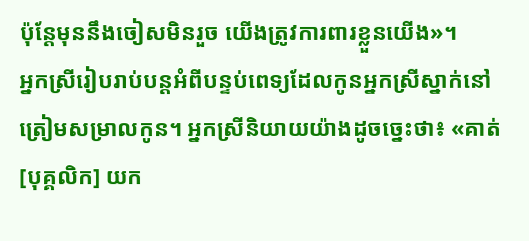ប៉ុន្តែមុននឹងចៀសមិនរួច យើងត្រូវការពារខ្លួនយើង»។
អ្នកស្រីរៀបរាប់បន្តអំពីបន្ទប់ពេទ្យដែលកូនអ្នកស្រីស្នាក់នៅត្រៀមសម្រាលកូន។ អ្នកស្រីនិយាយយ៉ាងដូចច្នេះថា៖ «គាត់ [បុគ្គលិក] យក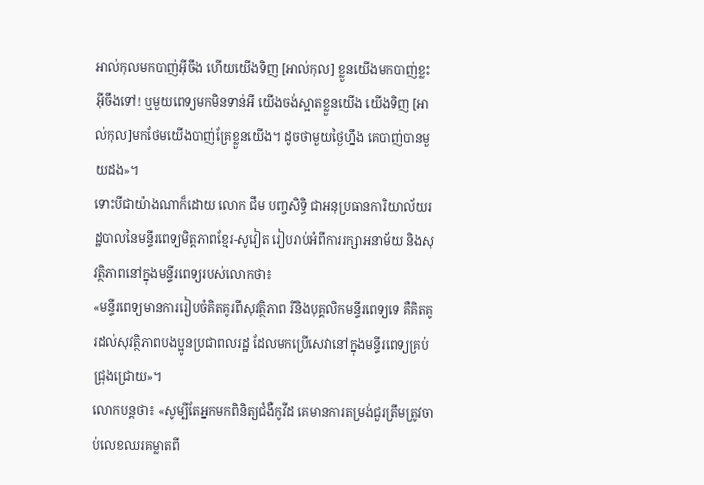អាល់កុលមកបាញ់អ៊ីចឹង ហើយយើងទិញ [អាល់កុល] ខ្លួនយើងមកបាញ់ខ្លះ អ៊ីចឹងទៅ! ឬមួយពេទ្យមកមិនទាន់អី យើងចង់ស្អាតខ្លួនយើង យើងទិញ [អាល់កុល]មកថែមយើងបាញ់គ្រែខ្លួនយើង។ ដូចថាមួយថ្ងៃហ្នឹង គេបាញ់បានមួយដង»។
ទោះបីជាយ៉ាងណាក៏ដោយ លោក ជឹម បញ្ចសិទ្ធិ ជាអនុប្រធានការិយាល័យរដ្ឋបាលនៃមន្ទីរពេទ្យមិត្តភាពខ្មែរ-សូវៀត រៀបរាប់អំពីការរក្សាអនាម័យ និងសុវត្ថិភាពនៅក្នុងមន្ទីរពេទ្យរបស់លោកថា៖
«មន្ទីរពេទ្យមានការរៀបចំគិតគូរពីសុវត្ថិភាព រីនិងបុគ្គលិកមន្ទីរពេទ្យទេ គឺគិតគូរដល់សុវត្ថិភាពបងប្អូនប្រជាពលរដ្ឋ ដែលមកប្រើសេវានៅក្នុងមន្ទីរពេទ្យគ្រប់ជ្រុងជ្រោយ»។
លោកបន្តថា៖ «សូម្បីតែអ្នកមកពិនិត្យជំងឺកូវីដ គេមានការតម្រង់ជួរត្រឹមត្រូវចាប់លេខឈរគម្លាតពី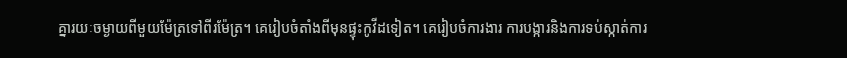គ្នារយៈចម្ងាយពីមួយម៉ែត្រទៅពីរម៉ែត្រ។ គេរៀបចំតាំងពីមុនផ្ទុះកូវីដទៀត។ គេរៀបចំការងារ ការបង្ការនិងការទប់ស្កាត់ការ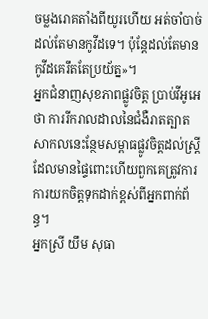ចម្លងរោគតាំងពីយូរហើយ អត់ចាំបាច់ដល់តែមានកូវីដទេ។ ប៉ុន្តែដល់តែមានកូវីដគេរឹតតែប្រយ័ត្ន»។
អ្នកជំនាញសុខភាពផ្លូវចិត្ត ប្រាប់វីអូអេថា ការរីករាលដាលនៃជំងឺរាតត្បាតសាកលនេះន្ថែមសម្ពាធផ្លូវចិត្តដល់ស្ត្រីដែលមានផ្ទៃពោះហើយពួកគេត្រូវការការយកចិត្តទុកដាក់ខ្ពស់ពីអ្នកពាក់ព័ន្ធ។
អ្នកស្រី យឹម សុធា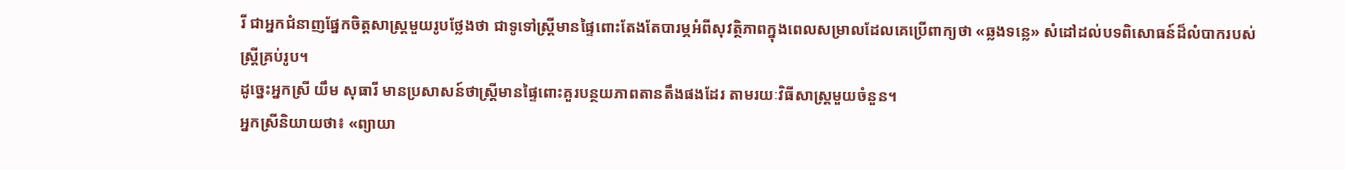រី ជាអ្នកជំនាញផ្នែកចិត្តសាស្ត្រមួយរូបថ្លែងថា ជាទូទៅស្ត្រីមានផ្ទៃពោះតែងតែបារម្ភអំពីសុវត្ថិភាពក្នុងពេលសម្រាលដែលគេប្រើពាក្យថា «ឆ្លងទន្លេ» សំដៅដល់បទពិសោធន៍ដ៏លំបាករបស់ស្ត្រីគ្រប់រូប។
ដូច្នេះអ្នកស្រី យឹម សុធារី មានប្រសាសន៍ថាស្ត្រីមានផ្ទៃពោះគួរបន្ថយភាពតានតឹងផងដែរ តាមរយៈវិធីសាស្ត្រមួយចំនួន។
អ្នកស្រីនិយាយថា៖ «ព្យាយា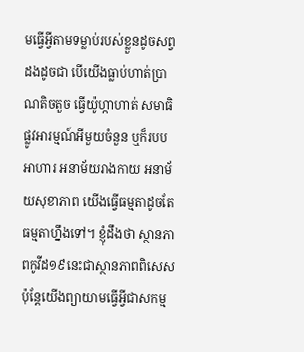មធ្វើអ្វីតាមទម្លាប់របស់ខ្លួនដូចសព្វដងដូចជា បើយើងធ្លាប់ហាត់ប្រាណតិចតួច ធ្វើយ៉ូហ្កាហាត់ សមាធិផ្លូវអារម្មណ៍អីមួយចំនួន ឬក៏របបអាហារ អនាម័យរាងកាយ អនាម័យសុខាភាព យើងធ្វើធម្មតាដូចតែធម្មតាហ្នឹងទៅ។ ខ្ញុំដឹងថា ស្ថានភាពកូវីដ១៩នេះជាស្ថានភាពពិសេស ប៉ុន្តែយើងព្យាយាមធ្វើអ្វីជាសកម្ម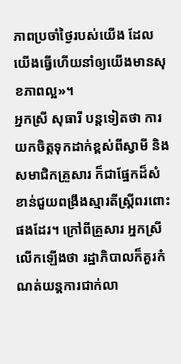ភាពប្រចាំថ្ងៃរបស់យើង ដែលយើងធ្វើហើយនាំឲ្យយើងមានសុខភាពល្អ»។
អ្នកស្រី សុធារី បន្តទៀតថា ការយកចិត្តទុកដាក់ខ្ពស់ពីស្វាមី និងសមាជិកគ្រួសារ ក៏ជាផ្នែកដ៏សំខាន់ជួយពង្រឹងស្មារតីស្ត្រីពរពោះផងដែរ។ ក្រៅពីគ្រួសារ អ្នកស្រីលើកឡើងថា រដ្ឋាភិបាលក៏គួរកំណត់យន្តការជាក់លា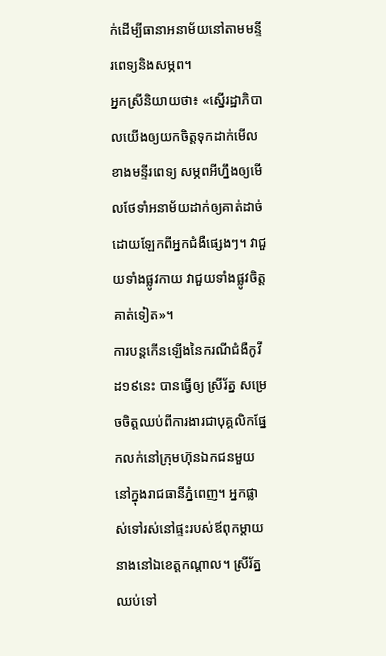ក់ដើម្បីធានាអនាម័យនៅតាមមន្ទីរពេទ្យនិងសម្ភព។
អ្នកស្រីនិយាយថា៖ «ស្នើរដ្ឋាភិបាលយើងឲ្យយកចិត្តទុកដាក់មើលខាងមន្ទីរពេទ្យ សម្ភពអីហ្នឹងឲ្យមើលថែទាំអនាម័យដាក់ឲ្យគាត់ដាច់ដោយឡែកពីអ្នកជំងឺផ្សេងៗ។ វាជួយទាំងផ្លូវកាយ វាជួយទាំងផ្លូវចិត្តគាត់ទៀត»។
ការបន្តកើនឡើងនៃករណីជំងឺកូវីដ១៩នេះ បានធ្វើឲ្យ ស្រីរ័ត្ន សម្រេចចិត្តឈប់ពីការងារជាបុគ្គលិកផ្នែកលក់នៅក្រុមហ៊ុនឯកជនមួយ នៅក្នុងរាជធានីភ្នំពេញ។ អ្នកផ្លាស់ទៅរស់នៅផ្ទះរបស់ឪពុកម្តាយនាងនៅឯខេត្តកណ្តាល។ ស្រីរ័ត្ន ឈប់ទៅ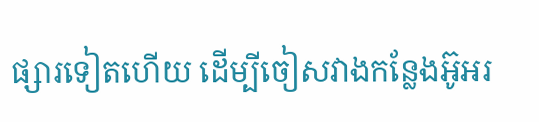ផ្សារទៀតហើយ ដើម្បីចៀសវាងកន្លែងអ៊ូអរ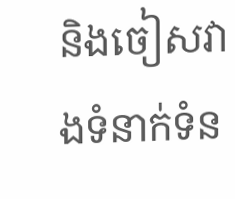និងចៀសវាងទំនាក់ទំន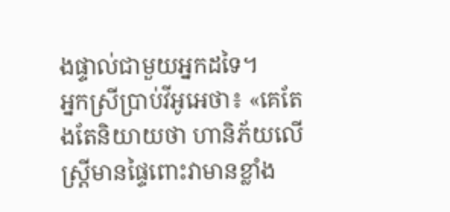ងផ្ទាល់ជាមួយអ្នកដទៃ។
អ្នកស្រីប្រាប់វីអូអេថា៖ «គេតែងតែនិយាយថា ហានិភ័យលើស្ត្រីមានផ្ទៃពោះវាមានខ្លាំង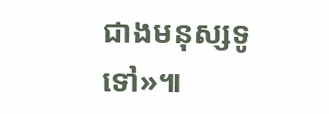ជាងមនុស្សទូទៅ»៕